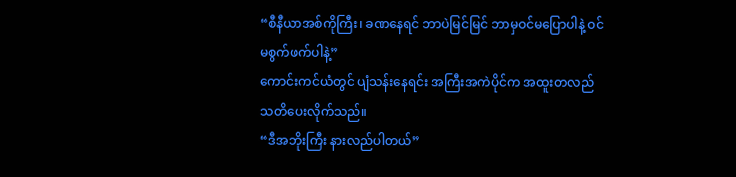“စီနီယာအစ်ကိုကြီး၊ ခဏနေရင် ဘာပဲမြင်မြင် ဘာမှဝင်မပြောပါနဲ့ ဝင်မစွက်ဖက်ပါနဲ့”
ကောင်းကင်ယံတွင် ပျံသန်းနေရင်း အကြီးအကဲပိုင်က အထူးတလည် သတိပေးလိုက်သည်။
“ဒီအဘိုးကြီး နားလည်ပါတယ်”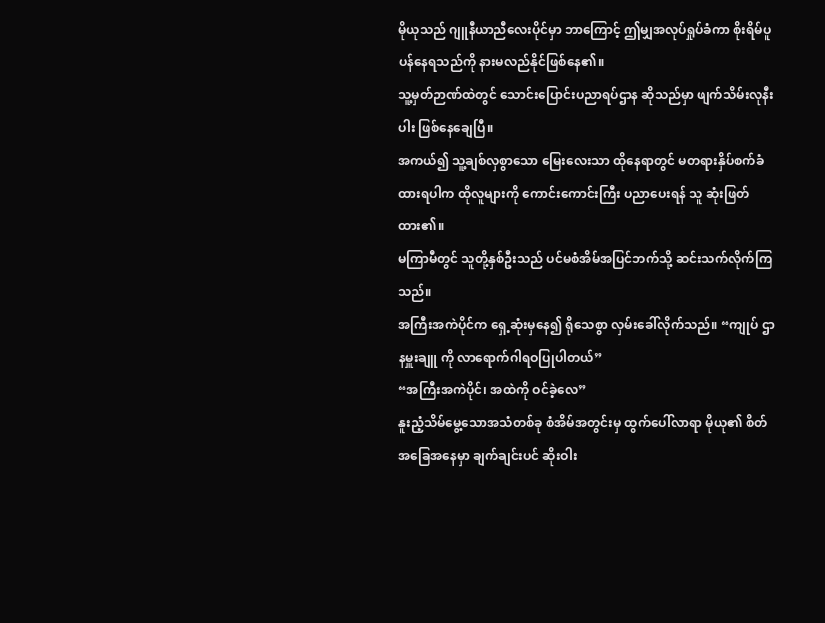မိုယုသည် ဂျူနီယာညီလေးပိုင်မှာ ဘာကြောင့် ဤမျှအလုပ်ရှုပ်ခံကာ စိုးရိမ်ပူပန်နေရသည်ကို နားမလည်နိုင်ဖြစ်နေ၏။
သူ့မှတ်ဉာဏ်ထဲတွင် သောင်းပြောင်းပညာရပ်ဌာန ဆိုသည်မှာ ဖျက်သိမ်းလုနီးပါး ဖြစ်နေချေပြီ။
အကယ်၍ သူ့ချစ်လှစွာသော မြေးလေးသာ ထိုနေရာတွင် မတရားနှိပ်စက်ခံထားရပါက ထိုလူများကို ကောင်းကောင်းကြီး ပညာပေးရန် သူ ဆုံးဖြတ်ထား၏။
မကြာမီတွင် သူတို့နှစ်ဦးသည် ပင်မစံအိမ်အပြင်ဘက်သို့ ဆင်းသက်လိုက်ကြသည်။
အကြီးအကဲပိုင်က ရှေ့ဆုံးမှနေ၍ ရိုသေစွာ လှမ်းခေါ်လိုက်သည်။ “ကျုပ် ဌာနမှူးချူ ကို လာရောက်ဂါရဝပြုပါတယ်”
“အကြီးအကဲပိုင်၊ အထဲကို ဝင်ခဲ့လေ”
နူးညံ့သိမ်မွေ့သောအသံတစ်ခု စံအိမ်အတွင်းမှ ထွက်ပေါ်လာရာ မိုယု၏ စိတ်အခြေအနေမှာ ချက်ချင်းပင် ဆိုးဝါး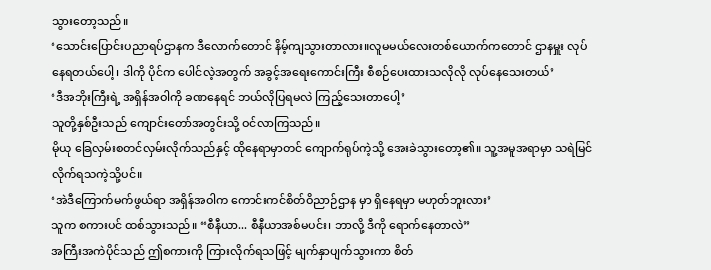သွားတော့သည်။
‘သောင်းပြောင်းပညာရပ်ဌာနက ဒီလောက်တောင် နိမ့်ကျသွားတာလား။လူမမယ်လေးတစ်ယောက်ကတောင် ဌာနမှူး လုပ်နေရတယ်ပေါ့၊ ဒါကို ပိုင်က ပေါင်လဲ့အတွက် အခွင့်အရေးကောင်းကြီး စီစဉ်ပေးထားသလိုလို လုပ်နေသေးတယ်’
‘ဒီအဘိုးကြီးရဲ့ အရှိန်အဝါကို ခဏနေရင် ဘယ်လိုပြရမလဲ ကြည့်သေးတာပေါ့’
သူတို့နှစ်ဦးသည် ကျောင်းတော်အတွင်းသို့ ဝင်လာကြသည်။
မိုယု ခြေလှမ်းစတင်လှမ်းလိုက်သည်နှင့် ထိုနေရာမှာတင် ကျောက်ရုပ်ကဲ့သို့ အေးခဲသွားတော့၏။ သူ့အမူအရာမှာ သရဲမြင်လိုက်ရသကဲ့သို့ပင်။
‘အဲဒီကြောက်မက်ဖွယ်ရာ အရှိန်အဝါက ကောင်းကင်စိတ်ဝိညာဉ်ဌာန မှာ ရှိနေရမှာ မဟုတ်ဘူးလား’
သူက စကားပင် ထစ်သွားသည်။ “စီနီယာ... စီနီယာအစ်မပင်း၊ ဘာလို့ ဒီကို ရောက်နေတာလဲ”
အကြီးအကဲပိုင်သည် ဤစကားကို ကြားလိုက်ရသဖြင့် မျက်နှာပျက်သွားကာ စိတ်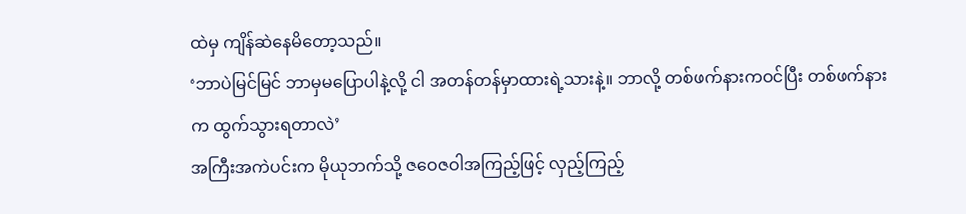ထဲမှ ကျိန်ဆဲနေမိတော့သည်။
‘ဘာပဲမြင်မြင် ဘာမှမပြောပါနဲ့လို့ ငါ အတန်တန်မှာထားရဲ့သားနဲ့။ ဘာလို့ တစ်ဖက်နားကဝင်ပြီး တစ်ဖက်နားက ထွက်သွားရတာလဲ’
အကြီးအကဲပင်းက မိုယုဘက်သို့ ဇဝေဇဝါအကြည့်ဖြင့် လှည့်ကြည့်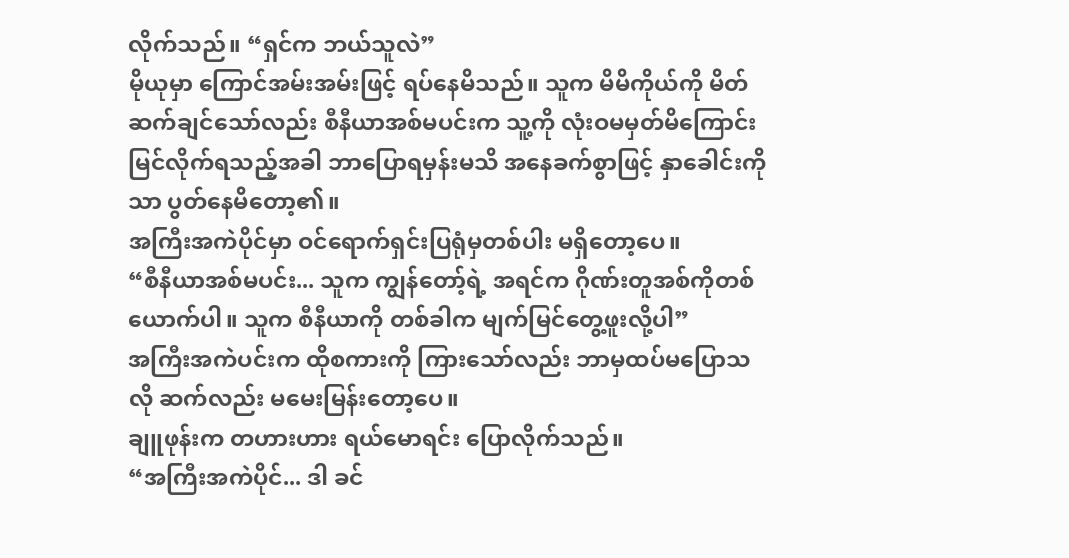လိုက်သည်။ “ရှင်က ဘယ်သူလဲ”
မိုယုမှာ ကြောင်အမ်းအမ်းဖြင့် ရပ်နေမိသည်။ သူက မိမိကိုယ်ကို မိတ်ဆက်ချင်သော်လည်း စီနီယာအစ်မပင်းက သူ့ကို လုံးဝမမှတ်မိကြောင်း မြင်လိုက်ရသည့်အခါ ဘာပြောရမှန်းမသိ အနေခက်စွာဖြင့် နှာခေါင်းကိုသာ ပွတ်နေမိတော့၏။
အကြီးအကဲပိုင်မှာ ဝင်ရောက်ရှင်းပြရုံမှတစ်ပါး မရှိတော့ပေ။
“စီနီယာအစ်မပင်း... သူက ကျွန်တော့်ရဲ့ အရင်က ဂိုဏ်းတူအစ်ကိုတစ်ယောက်ပါ။ သူက စီနီယာကို တစ်ခါက မျက်မြင်တွေ့ဖူးလို့ပါ”
အကြီးအကဲပင်းက ထိုစကားကို ကြားသော်လည်း ဘာမှထပ်မပြောသလို ဆက်လည်း မမေးမြန်းတော့ပေ။
ချူဖုန်းက တဟားဟား ရယ်မောရင်း ပြောလိုက်သည်။
“အကြီးအကဲပိုင်... ဒါ ခင်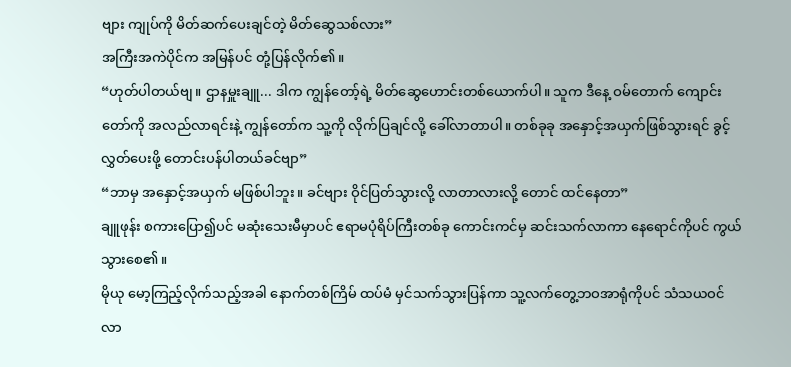ဗျား ကျုပ်ကို မိတ်ဆက်ပေးချင်တဲ့ မိတ်ဆွေသစ်လား”
အကြီးအကဲပိုင်က အမြန်ပင် တုံ့ပြန်လိုက်၏။
“ဟုတ်ပါတယ်ဗျ။ ဌာနမှူးချူ... ဒါက ကျွန်တော့်ရဲ့ မိတ်ဆွေဟောင်းတစ်ယောက်ပါ။ သူက ဒီနေ့ ဝမ်တောက် ကျောင်းတော်ကို အလည်လာရင်းနဲ့ ကျွန်တော်က သူ့ကို လိုက်ပြချင်လို့ ခေါ်လာတာပါ။ တစ်ခုခု အနှောင့်အယှက်ဖြစ်သွားရင် ခွင့်လွှတ်ပေးဖို့ တောင်းပန်ပါတယ်ခင်ဗျာ”
“ဘာမှ အနှောင့်အယှက် မဖြစ်ပါဘူး။ ခင်ဗျား ဝိုင်ပြတ်သွားလို့ လာတာလားလို့ တောင် ထင်နေတာ”
ချူဖုန်း စကားပြော၍ပင် မဆုံးသေးမီမှာပင် ဧရာမပုံရိပ်ကြီးတစ်ခု ကောင်းကင်မှ ဆင်းသက်လာကာ နေရောင်ကိုပင် ကွယ်သွားစေ၏။
မိုယု မော့ကြည့်လိုက်သည့်အခါ နောက်တစ်ကြိမ် ထပ်မံ မှင်သက်သွားပြန်ကာ သူ့လက်တွေ့ဘဝအာရုံကိုပင် သံသယဝင်လာ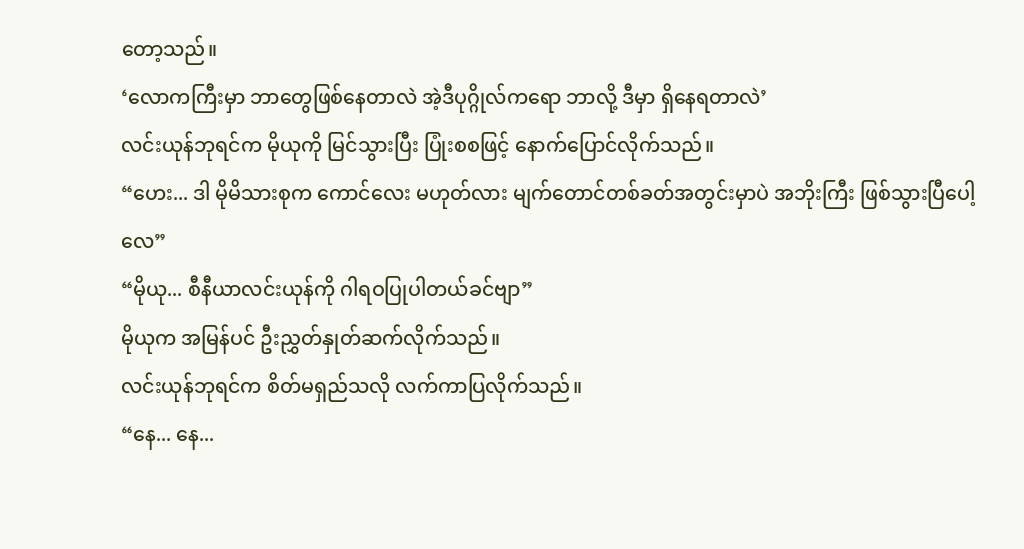တော့သည်။
‘လောကကြီးမှာ ဘာတွေဖြစ်နေတာလဲ အဲ့ဒီပုဂ္ဂိုလ်ကရော ဘာလို့ ဒီမှာ ရှိနေရတာလဲ’
လင်းယုန်ဘုရင်က မိုယုကို မြင်သွားပြီး ပြုံးစစဖြင့် နောက်ပြောင်လိုက်သည်။
“ဟေး... ဒါ မိုမိသားစုက ကောင်လေး မဟုတ်လား မျက်တောင်တစ်ခတ်အတွင်းမှာပဲ အဘိုးကြီး ဖြစ်သွားပြီပေါ့လေ”
“မိုယု... စီနီယာလင်းယုန်ကို ဂါရဝပြုပါတယ်ခင်ဗျာ”
မိုယုက အမြန်ပင် ဦးညွှတ်နှုတ်ဆက်လိုက်သည်။
လင်းယုန်ဘုရင်က စိတ်မရှည်သလို လက်ကာပြလိုက်သည်။
“နေ... နေ...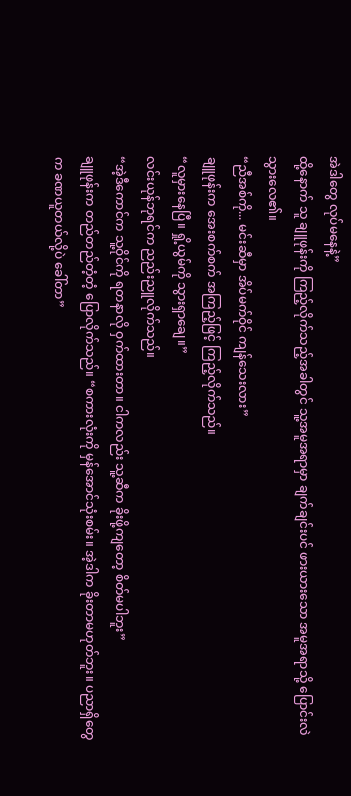အဲဒါတွေ လုပ်မနေနဲ့”
ထို့နောက် သူ ချူဖုန်းကို ကြည့်လိုက်သည့်အခါတွင် သူ့အမူအရာမှာ ချက်ချင်းပင် ဖားယားသော အမူအရာသို့ ပြောင်းလဲသွားလေ၏။
“ညီအစ်ကို... မင်းဆီမှာ အိပ်မက်ဝိုင် ကျန်သေးလား”
ချူဖုန်းက အေးစက်စက် အကြည့်ဖြင့် ကြည့်လိုက်သည်။
“လူမှားနေပြီ။ ရှို့ယွမ်ကို သွားရှာချေ။”
လင်းယုန်ဘုရင်က ညည်းညူလိုက်သည်။
“အဲ့ဒီကောင်က သူ့ဝိုင်ကို ရတနာလို ဝှက်ထားတာ။ ငါကလည်း သူ့ဆီက ခိုးဖို့ကျတော့ စိတ်မပါဘူး”
ချူဖုန်းက တည်တည်တံ့တံ့ ပြောလိုက်သည်။ “စကားလုံးကို မှန်အောင်သုံးစမ်း။ အဲ့ဒါက ခိုးတာမဟုတ်ဘူး။ ပညာရှိတွေက ခဏယူတယ်လို့ပဲ ခေါ်တာ”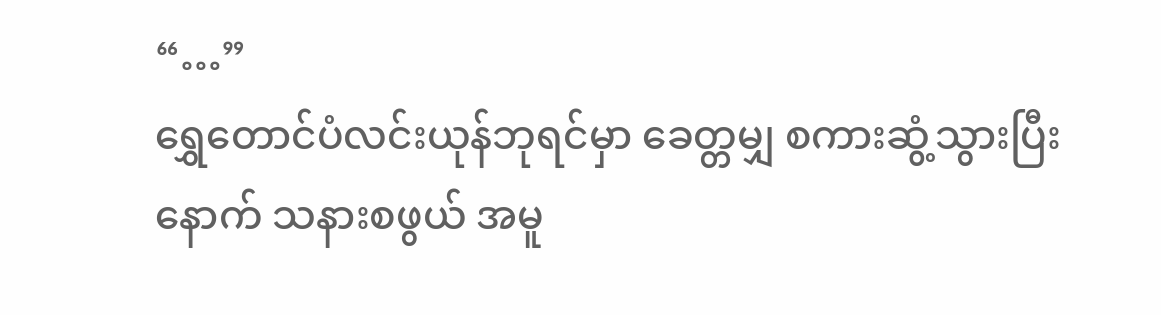“…”
ရွှေတောင်ပံလင်းယုန်ဘုရင်မှာ ခေတ္တမျှ စကားဆွံ့သွားပြီးနောက် သနားစဖွယ် အမူ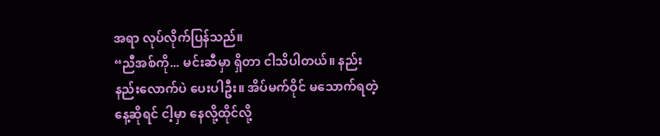အရာ လုပ်လိုက်ပြန်သည်။
“ညီအစ်ကို... မင်းဆီမှာ ရှိတာ ငါသိပါတယ်။ နည်းနည်းလောက်ပဲ ပေးပါဦး။ အိပ်မက်ဝိုင် မသောက်ရတဲ့နေ့ဆိုရင် ငါ့မှာ နေလို့ထိုင်လို့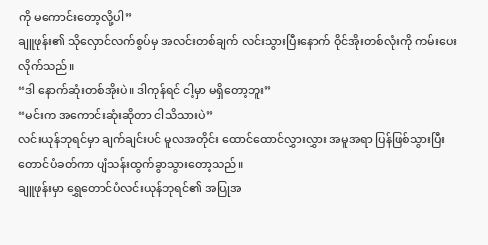ကို မကောင်းတော့လို့ပါ”
ချူဖုန်း၏ သိုလှောင်လက်စွပ်မှ အလင်းတစ်ချက် လင်းသွားပြီးနောက် ဝိုင်အိုးတစ်လုံးကို ကမ်းပေးလိုက်သည်။
“ဒါ နောက်ဆုံးတစ်အိုးပဲ။ ဒါကုန်ရင် ငါ့မှာ မရှိတော့ဘူး”
“မင်းက အကောင်းဆုံးဆိုတာ ငါသိသားပဲ”
လင်းယုန်ဘုရင်မှာ ချက်ချင်းပင် မူလအတိုင်း ထောင်ထောင်လွှားလွှား အမူအရာ ပြန်ဖြစ်သွားပြီး တောင်ပံခတ်ကာ ပျံသန်းထွက်ခွာသွားတော့သည်။
ချူဖုန်းမှာ ရွှေတောင်ပံလင်းယုန်ဘုရင်၏ အပြုအ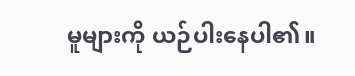မူများကို ယဉ်ပါးနေပါ၏။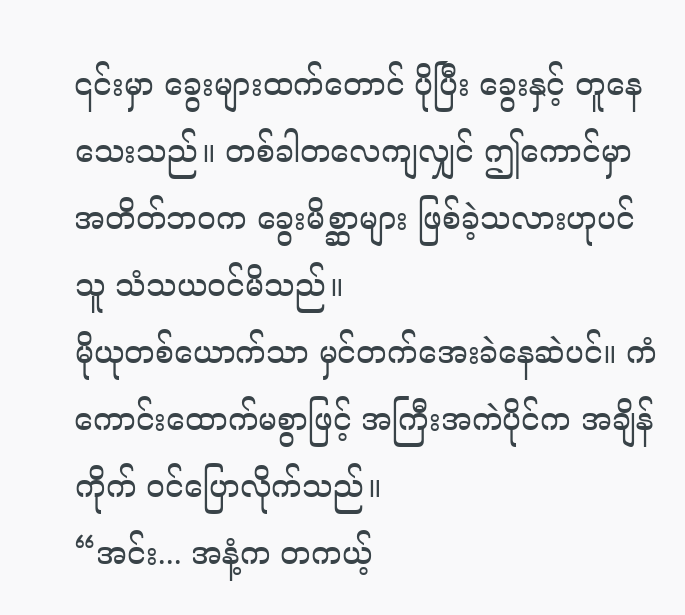၎င်းမှာ ခွေးများထက်တောင် ပိုပြီး ခွေးနှင့် တူနေသေးသည်။ တစ်ခါတလေကျလျှင် ဤကောင်မှာ အတိတ်ဘဝက ခွေးမိစ္ဆာများ ဖြစ်ခဲ့သလားဟုပင် သူ သံသယဝင်မိသည်။
မိုယုတစ်ယောက်သာ မှင်တက်အေးခဲနေဆဲပင်။ ကံကောင်းထောက်မစွာဖြင့် အကြီးအကဲပိုင်က အချိန်ကိုက် ဝင်ပြောလိုက်သည်။
“အင်း... အနံ့က တကယ့်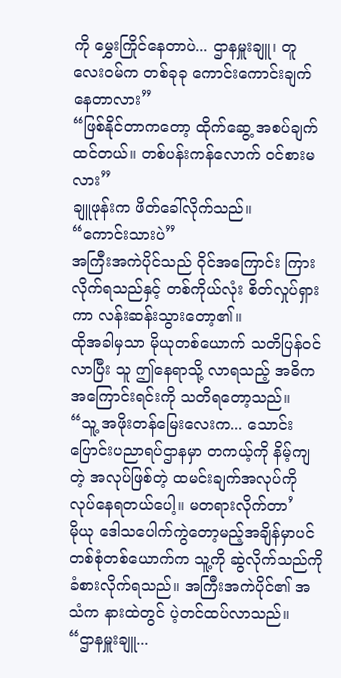ကို မွှေးကြိုင်နေတာပဲ... ဌာနမှူးချူ၊ တူလေးဝမ်က တစ်ခုခု ကောင်းကောင်းချက်နေတာလား”
“ဖြစ်နိုင်တာကတော့ ထိုက်ဆွေ့ အစပ်ချက်ထင်တယ်။ တစ်ပန်းကန်လောက် ဝင်စားမလား”
ချူဖုန်းက ဖိတ်ခေါ်လိုက်သည်။
“ကောင်းသားပဲ”
အကြီးအကဲပိုင်သည် ဝိုင်အကြောင်း ကြားလိုက်ရသည်နှင့် တစ်ကိုယ်လုံး စိတ်လှုပ်ရှားကာ လန်းဆန်းသွားတော့၏။
ထိုအခါမှသာ မိုယုတစ်ယောက် သတိပြန်ဝင်လာပြီး သူ ဤနေရာသို့ လာရသည့် အဓိကအကြောင်းရင်းကို သတိရတော့သည်။
“သူ့ အဖိုးတန်မြေးလေးက... သောင်းပြောင်းပညာရပ်ဌာနမှာ တကယ့်ကို နိမ့်ကျတဲ့ အလုပ်ဖြစ်တဲ့ ထမင်းချက်အလုပ်ကို လုပ်နေရတယ်ပေါ့။ မတရားလိုက်တာ’
မိုယု ဒေါသပေါက်ကွဲတော့မည့်အချိန်မှာပင် တစ်စုံတစ်ယောက်က သူ့ကို ဆွဲလိုက်သည်ကို ခံစားလိုက်ရသည်။ အကြီးအကဲပိုင်၏ အသံက နားထဲတွင် ပဲ့တင်ထပ်လာသည်။
“ဌာနမှူးချူ...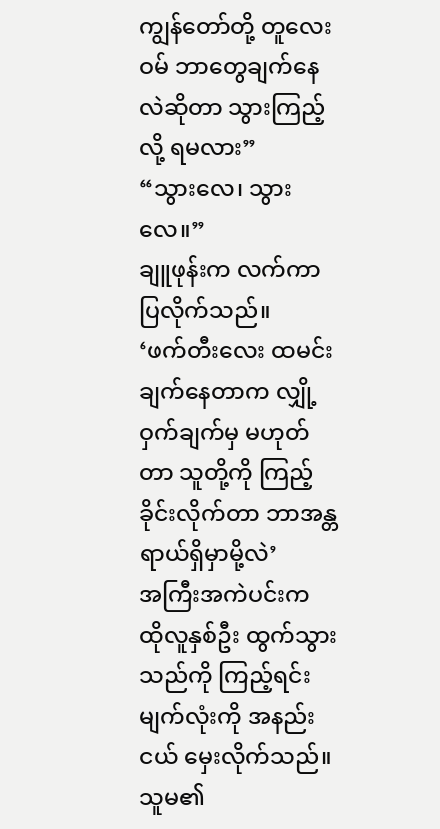ကျွန်တော်တို့ တူလေးဝမ် ဘာတွေချက်နေလဲဆိုတာ သွားကြည့်လို့ ရမလား”
“သွားလေ၊ သွားလေ။”
ချူဖုန်းက လက်ကာပြလိုက်သည်။
‘ဖက်တီးလေး ထမင်းချက်နေတာက လျှို့ဝှက်ချက်မှ မဟုတ်တာ သူတို့ကို ကြည့်ခိုင်းလိုက်တာ ဘာအန္တရာယ်ရှိမှာမို့လဲ’
အကြီးအကဲပင်းက ထိုလူနှစ်ဦး ထွက်သွားသည်ကို ကြည့်ရင်း မျက်လုံးကို အနည်းငယ် မှေးလိုက်သည်။ သူမ၏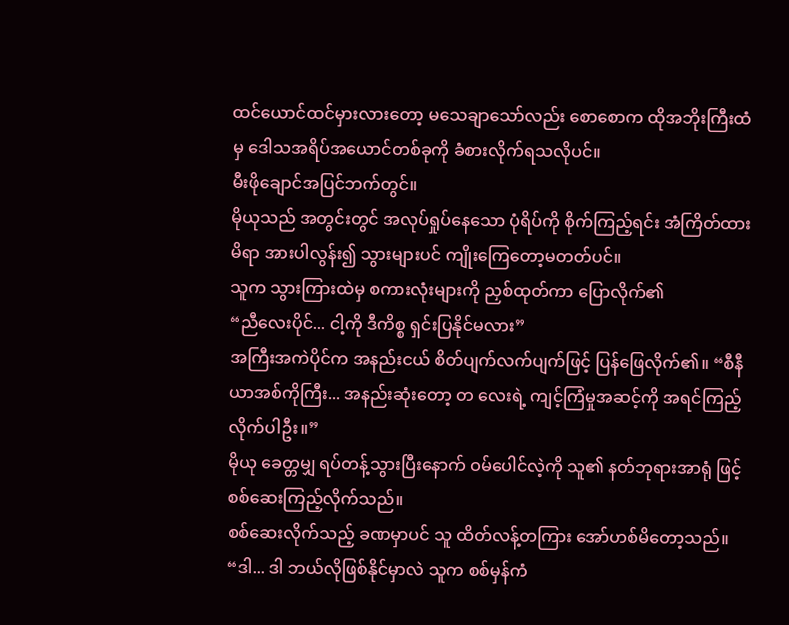ထင်ယောင်ထင်မှားလားတော့ မသေချာသော်လည်း စောစောက ထိုအဘိုးကြီးထံမှ ဒေါသအရိပ်အယောင်တစ်ခုကို ခံစားလိုက်ရသလိုပင်။
မီးဖိုချောင်အပြင်ဘက်တွင်။
မိုယုသည် အတွင်းတွင် အလုပ်ရှုပ်နေသော ပုံရိပ်ကို စိုက်ကြည့်ရင်း အံကြိတ်ထားမိရာ အားပါလွန်း၍ သွားများပင် ကျိုးကြေတော့မတတ်ပင်။
သူက သွားကြားထဲမှ စကားလုံးများကို ညှစ်ထုတ်ကာ ပြောလိုက်၏
“ညီလေးပိုင်... ငါ့ကို ဒီကိစ္စ ရှင်းပြနိုင်မလား”
အကြီးအကဲပိုင်က အနည်းငယ် စိတ်ပျက်လက်ပျက်ဖြင့် ပြန်ဖြေလိုက်၏။ “စီနီယာအစ်ကိုကြီး... အနည်းဆုံးတော့ တ လေးရဲ့ ကျင့်ကြံမှုအဆင့်ကို အရင်ကြည့်လိုက်ပါဦး။”
မိုယု ခေတ္တမျှ ရပ်တန့်သွားပြီးနောက် ဝမ်ပေါင်လဲ့ကို သူ၏ နတ်ဘုရားအာရုံ ဖြင့် စစ်ဆေးကြည့်လိုက်သည်။
စစ်ဆေးလိုက်သည့် ခဏမှာပင် သူ ထိတ်လန့်တကြား အော်ဟစ်မိတော့သည်။
“ဒါ... ဒါ ဘယ်လိုဖြစ်နိုင်မှာလဲ သူက စစ်မှန်ကံ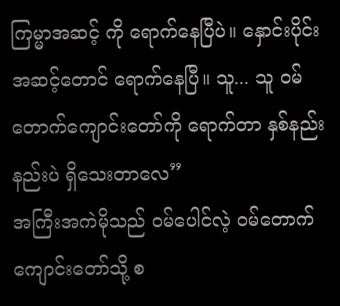ကြမ္မာအဆင့် ကို ရောက်နေပြီပဲ။ နှောင်းပိုင်း အဆင့်တောင် ရောက်နေပြီ။ သူ... သူ ဝမ်တောက်ကျောင်းတော်ကို ရောက်တာ နှစ်နည်းနည်းပဲ ရှိသေးတာလေ”
အကြီးအကဲမိုသည် ဝမ်ပေါင်လဲ့ ဝမ်တောက်ကျောင်းတော်သို့ စ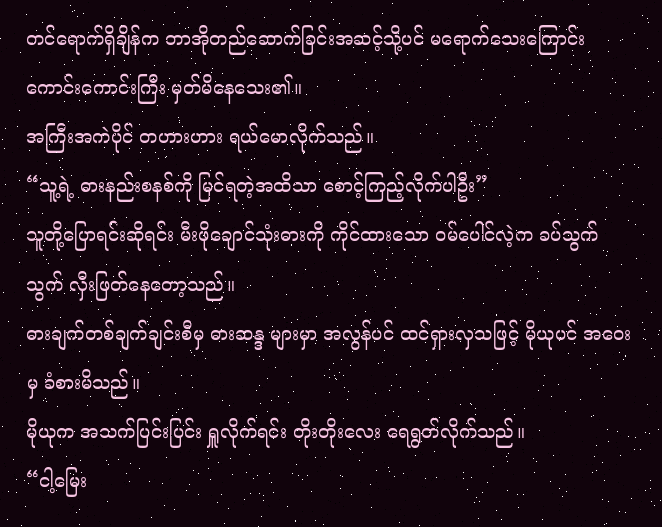တင်ရောက်ရှိချိန်က တာအိုတည်ဆောက်ခြင်းအဆင့်သို့ပင် မရောက်သေးကြောင်း ကောင်းကောင်းကြီး မှတ်မိနေသေး၏။
အကြီးအကဲပိုင် တဟားဟား ရယ်မောလိုက်သည်။
“သူ့ရဲ့ ဓားနည်းစနစ်ကို မြင်ရတဲ့အထိသာ စောင့်ကြည့်လိုက်ပါဦး”
သူတို့ပြောရင်းဆိုရင်း မီးဖိုချောင်သုံးဓားကို ကိုင်ထားသော ဝမ်ပေါင်လဲ့က ခပ်သွက်သွက် လှီးဖြတ်နေတော့သည်။
ဓားချက်တစ်ချက်ချင်းစီမှ ဓားဆန္ဒ များမှာ အလွန်ပင် ထင်ရှားလှသဖြင့် မိုယုပင် အဝေးမှ ခံစားမိသည်။
မိုယုက အသက်ပြင်းပြင်း ရှူလိုက်ရင်း တိုးတိုးလေး ရေရွတ်လိုက်သည်။
“ငါ့မြေး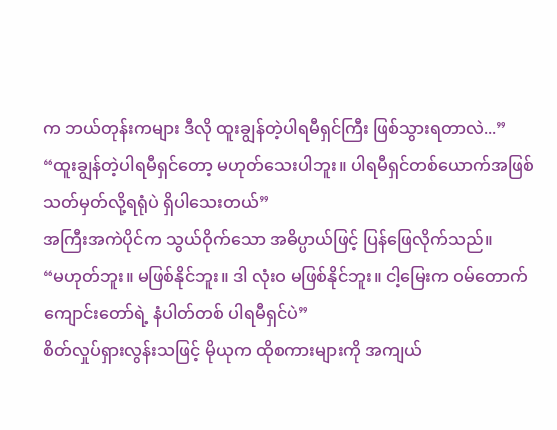က ဘယ်တုန်းကများ ဒီလို ထူးချွန်တဲ့ပါရမီရှင်ကြီး ဖြစ်သွားရတာလဲ...”
“ထူးချွန်တဲ့ပါရမီရှင်တော့ မဟုတ်သေးပါဘူး။ ပါရမီရှင်တစ်ယောက်အဖြစ် သတ်မှတ်လို့ရရုံပဲ ရှိပါသေးတယ်”
အကြီးအကဲပိုင်က သွယ်ဝိုက်သော အဓိပ္ပာယ်ဖြင့် ပြန်ဖြေလိုက်သည်။
“မဟုတ်ဘူး။ မဖြစ်နိုင်ဘူး။ ဒါ လုံးဝ မဖြစ်နိုင်ဘူး။ ငါ့မြေးက ဝမ်တောက်ကျောင်းတော်ရဲ့ နံပါတ်တစ် ပါရမီရှင်ပဲ”
စိတ်လှုပ်ရှားလွန်းသဖြင့် မိုယုက ထိုစကားများကို အကျယ်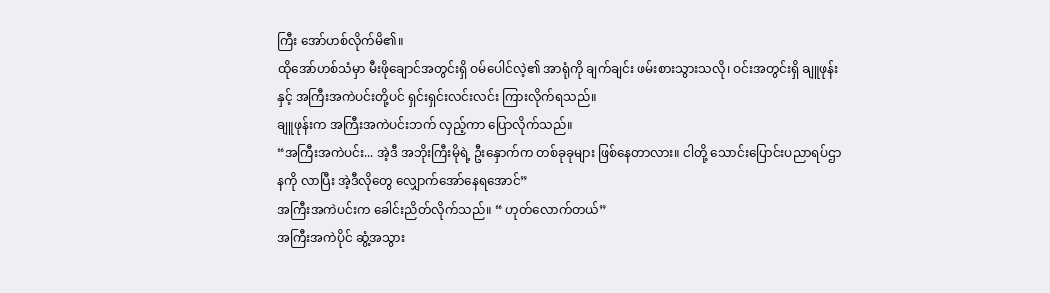ကြီး အော်ဟစ်လိုက်မိ၏။
ထိုအော်ဟစ်သံမှာ မီးဖိုချောင်အတွင်းရှိ ဝမ်ပေါင်လဲ့၏ အာရုံကို ချက်ချင်း ဖမ်းစားသွားသလို၊ ဝင်းအတွင်းရှိ ချူဖုန်းနှင့် အကြီးအကဲပင်းတို့ပင် ရှင်းရှင်းလင်းလင်း ကြားလိုက်ရသည်။
ချူဖုန်းက အကြီးအကဲပင်းဘက် လှည့်ကာ ပြောလိုက်သည်။
“အကြီးအကဲပင်း... အဲ့ဒီ အဘိုးကြီးမိုရဲ့ ဦးနှောက်က တစ်ခုခုများ ဖြစ်နေတာလား။ ငါတို့ သောင်းပြောင်းပညာရပ်ဌာနကို လာပြီး အဲ့ဒီလိုတွေ လျှောက်အော်နေရအောင်”
အကြီးအကဲပင်းက ခေါင်းညိတ်လိုက်သည်။ “ ဟုတ်လောက်တယ်”
အကြီးအကဲပိုင် ဆွံ့အသွား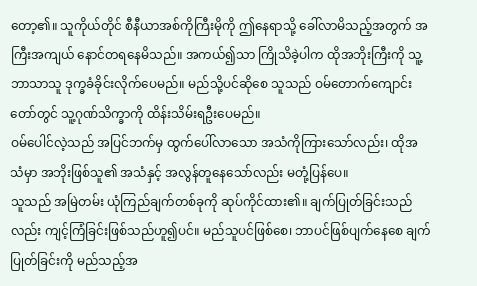တော့၏။ သူကိုယ်တိုင် စီနီယာအစ်ကိုကြီးမိုကို ဤနေရာသို့ ခေါ်လာမိသည့်အတွက် အကြီးအကျယ် နောင်တရနေမိသည်။ အကယ်၍သာ ကြိုသိခဲ့ပါက ထိုအဘိုးကြီးကို သူ့ဘာသာသူ ဒုက္ခခံခိုင်းလိုက်ပေမည်။ မည်သို့ပင်ဆိုစေ သူသည် ဝမ်တောက်ကျောင်းတော်တွင် သူ့ဂုဏ်သိက္ခာကို ထိန်းသိမ်းရဦးပေမည်။
ဝမ်ပေါင်လဲ့သည် အပြင်ဘက်မှ ထွက်ပေါ်လာသော အသံကိုကြားသော်လည်း၊ ထိုအသံမှာ အဘိုးဖြစ်သူ၏ အသံနှင့် အလွန်တူနေသော်လည်း မတုံ့ပြန်ပေ။
သူသည် အမြဲတမ်း ယုံကြည်ချက်တစ်ခုကို ဆုပ်ကိုင်ထား၏။ ချက်ပြုတ်ခြင်းသည်လည်း ကျင့်ကြံခြင်းဖြစ်သည်ဟူ၍ပင်။ မည်သူပင်ဖြစ်စေ၊ ဘာပင်ဖြစ်ပျက်နေစေ ချက်ပြုတ်ခြင်းကို မည်သည့်အ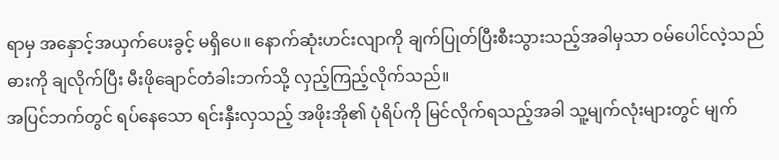ရာမှ အနှောင့်အယှက်ပေးခွင့် မရှိပေ။ နောက်ဆုံးဟင်းလျာကို ချက်ပြုတ်ပြီးစီးသွားသည့်အခါမှသာ ဝမ်ပေါင်လဲ့သည် ဓားကို ချလိုက်ပြီး မီးဖိုချောင်တံခါးဘက်သို့ လှည့်ကြည့်လိုက်သည်။
အပြင်ဘက်တွင် ရပ်နေသော ရင်းနှီးလှသည့် အဖိုးအို၏ ပုံရိပ်ကို မြင်လိုက်ရသည့်အခါ သူ့မျက်လုံးများတွင် မျက်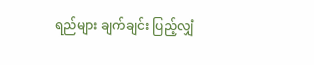ရည်များ ချက်ချင်း ပြည့်လျှံ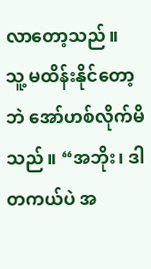လာတော့သည်။
သူ့ မထိန်းနိုင်တော့ဘဲ အော်ဟစ်လိုက်မိသည်။ “အဘိုး၊ ဒါ တကယ်ပဲ အ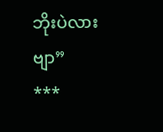ဘိုးပဲလားဗျာ”
***